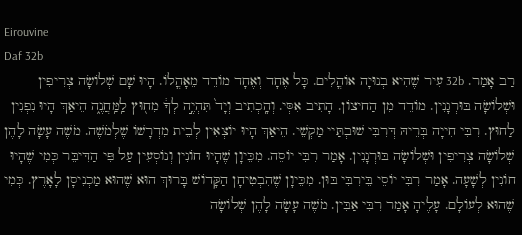Eirouvine
Daf 32b
רַב אָמַר. 32b עִיר שֶׁהִיא בְנוּיָה אוֹהֳלִים. כָּל אֶחָד וְאֶחָד מוֹדֵד מֵאָהֳלוֹ. הָיוּ שָׁם שְׁלוֹשָׂה צְרִיפִין וּשְׁלוֹשָׂה בּוּרְגָנִין. מוֹדֵד מִן הַחיצוֹן. הָתִיב אִסְּי. וְהָֽכְתִיב וְיָד֙ תִּהְיֶ֣ה לְךָ֔ מִח֖וּץ לַֽמַּֽחֲנֶ֑ה הֵיאַךְ הָיוּ נִפְנִין לַחוּץ. רִבִּי חִייָה בְּרֵיהּ דְּרִבִּי שׁוּבְתַּיי מַקְשֵׁי. הֵיאַךְ הָיוּ יוֹצְאִין לְבֵית מִדְרָשׁוֹ שֶׁלְמֹשֶׁה. מֹשֶׁה עָשָׂה לָהֶן שְׁלוֹשָׂה צְרִיפִין וּשְׁלוֹשָׂה בּוּרְגָנִין. אָמַר רִבִּי יוֹסֵה. מִכֵּיוָן שֶׁהָיוּ חוֹנִין וְנוֹסְעִין עַל פִּי הַדִּיבֵּר כְּמִי שֶׁהָיוּ חוֹנִין לְשָׁעָה. אָמַר רִבִּי יוֹסֵי בֵּירִבִּי בּוּן. מִכֵּיוָן שֶׁהִבְטִיחָן הַקָּדוֹשׁ בָּרוּךְ הוּא שֶׁהוּא מַכְנִיסָן לָאָרֶץ. כְּמִי שֶׁהוּא לְעוֹלָם. עָלֶיהָ אָמַר רִבִּי אַבִּין. מֹשֶׁה עָשָׂה לָהֶן שְׁלוֹשָׂה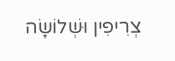צְרִיפִין וּשְׁלוֹשָׂה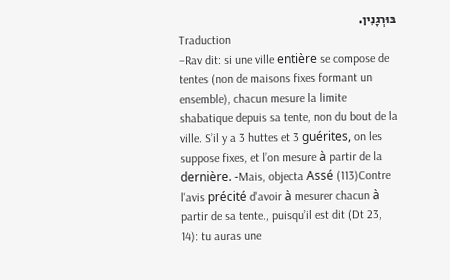בּוּרְגָנִין.
Traduction
–Rav dit: si une ville entière se compose de tentes (non de maisons fixes formant un ensemble), chacun mesure la limite shabatique depuis sa tente, non du bout de la ville. S’il y a 3 huttes et 3 guérites, on les suppose fixes, et l’on mesure à partir de la dernière. -Mais, objecta Assé (113)Contre l'avis précité d'avoir à mesurer chacun à partir de sa tente., puisqu’il est dit (Dt 23, 14): tu auras une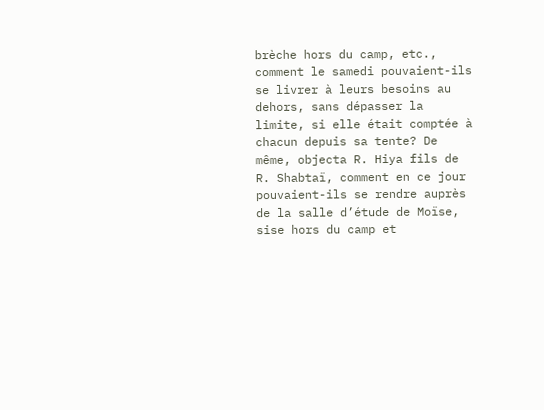brèche hors du camp, etc., comment le samedi pouvaient-ils se livrer à leurs besoins au dehors, sans dépasser la limite, si elle était comptée à chacun depuis sa tente? De même, objecta R. Hiya fils de R. Shabtaï, comment en ce jour pouvaient-ils se rendre auprès de la salle d’étude de Moïse, sise hors du camp et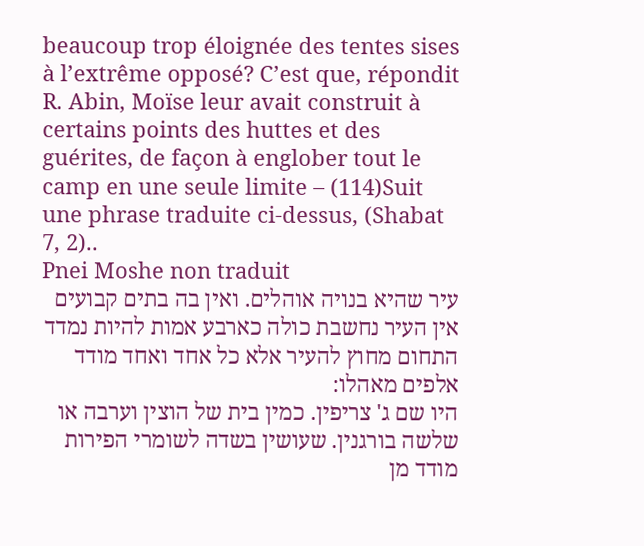beaucoup trop éloignée des tentes sises à l’extrême opposé? C’est que, répondit R. Abin, Moïse leur avait construit à certains points des huttes et des guérites, de façon à englober tout le camp en une seule limite – (114)Suit une phrase traduite ci-dessus, (Shabat 7, 2)..
Pnei Moshe non traduit
עיר שהיא בנויה אוהלים. ואין בה בתים קבועים אין העיר נחשבת כולה כארבע אמות להיות נמדד התחום מחוץ להעיר אלא כל אחד ואחד מודד אלפים מאהלו:
היו שם ג' צריפין. כמין בית של הוצין וערבה או שלשה בורגנין. שעושין בשדה לשומרי הפירות מודד מן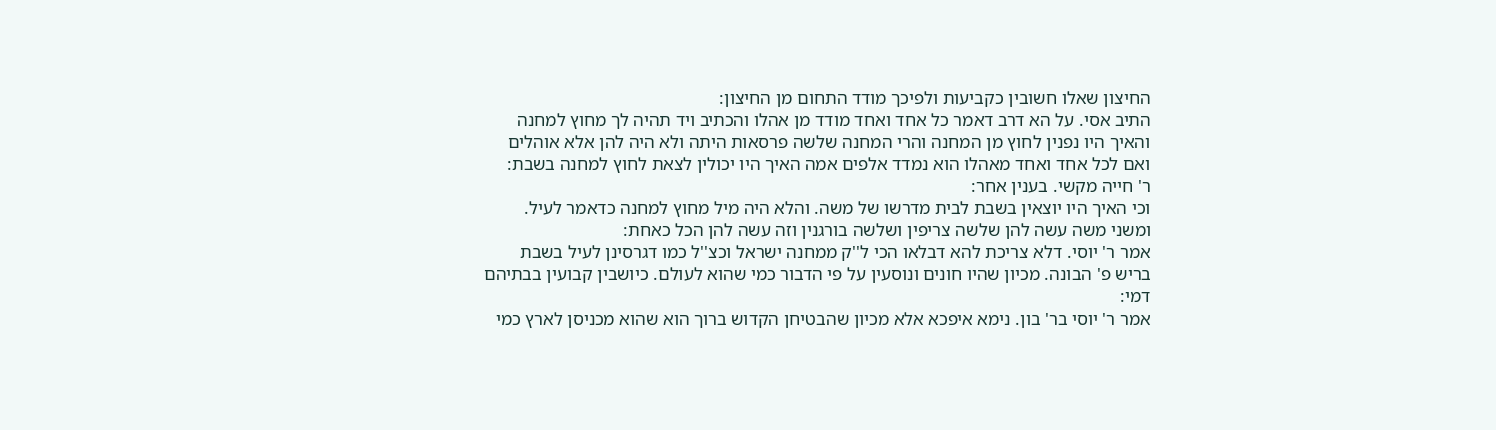החיצון שאלו חשובין כקביעות ולפיכך מודד התחום מן החיצון:
התיב אסי. על הא דרב דאמר כל אחד ואחד מודד מן אהלו והכתיב ויד תהיה לך מחוץ למחנה והאיך היו נפנין לחוץ מן המחנה והרי המחנה שלשה פרסאות היתה ולא היה להן אלא אוהלים ואם לכל אחד ואחד מאהלו הוא נמדד אלפים אמה האיך היו יכולין לצאת לחוץ למחנה בשבת:
ר' חייה מקשי. בענין אחר:
וכי האיך היו יוצאין בשבת לבית מדרשו של משה. והלא היה מיל מחוץ למחנה כדאמר לעיל. ומשני משה עשה להן שלשה צריפין ושלשה בורגנין וזה עשה להן הכל כאחת:
אמר ר' יוסי. דלא צריכת להא דבלאו הכי ל''ק ממחנה ישראל וכצ''ל כמו דגרסינן לעיל בשבת בריש פ' הבונה. מכיון שהיו חונים ונוסעין על פי הדבור כמי שהוא לעולם. כיושבין קבועין בבתיהם דמי:
אמר ר' יוסי בר' בון. נימא איפכא אלא מכיון שהבטיחן הקדוש ברוך הוא שהוא מכניסן לארץ כמי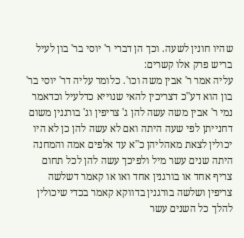שהיו חונין לשעה. וכך הן דברי ר' יוסי בר' בון לעיל בריש פרק אלו קשרים:
עליה אמר ר' אבין משה וכו'. כלומר עליה דר' יוסי בר' בון הוא דע''כ דצריכין להאי שנוייא כדלעיל וכדאמר נמי ר' אבין משה עשה להן ג' צריפין וג' בורגנין משום דחנייתן לפי שעה היתה ואם לא עשה להן כן לא היו יכולין לצאת מאהליהן כ''א עד אלפים אמה והמחנה היתה שנים עשר מיל ולפיכך עשה להן לכל תחום צריף אחד או בורגנין אחד ואו או קאמר דשלשה צריפין ושלשה בורגנין בדווקא קאמר בכדי שיכולין להלך כל השנים עשר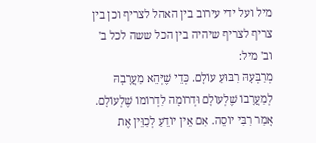מיל ועל ידי עירוב בין האהל לצריף וכן בין צריף לצריף שיהיה בין הכל ששה לכל ב' וב' מיל:
מְרַבְּעָהּ רִבּוּעַ עוֹלָם. כְּדֵי שֶׁיְּהֵא מַעֲרָבָהּ לְמַעֲרָבוֹ שֶׁלְעוֹלָם וּדְרוֹמָה לִדְרוֹמוֹ שֶׁלְעוֹלָם. אָמַר רִבִּי יוֹסֵה. אִם אֵין יוֹדֵעַ לְכַוֵּין אֶת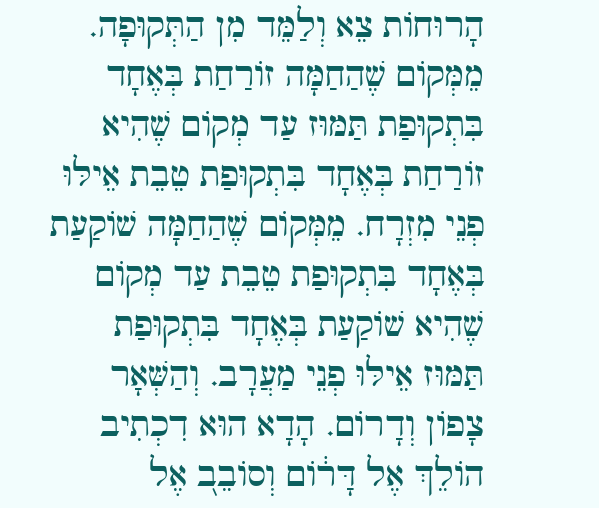הָרוּחוֹת צֵא וְלַמֵּד מִן הַתְּקוּפָה. מֵמְּקוֹם שֶׁהַחַמָּה זוֹרַחַת בְּאֶחָד בִּתְקוּפַת תַּמּוּז עַד מְקוֹם שֶׁהִיא זוֹרַחַת בְּאֶחָד בִּתְקוּפַת טֵבֵת אֵילּוּ פְנֵי מִזְרָח. מֵמְּקוֹם שֶׁהַחַמָּה שׁוֹקַעַת בְּאֶחָד בִּתְקוּפַת טֵבֵת עַד מְקוֹם שֶׁהִיא שׁוֹקַעַת בְּאֶחָד בִּתְקוּפַת תַּמּוּז אֵילּוּ פְנֵי מַעֲרָב. וְהַשְּׁאָר צָפוֹן וְדָרוֹם. הָדָא הוּא דִכְתִיב הוֹלֵךְ אֶל דָּר֔וֹם וְסוֹבֵב֭ אֶל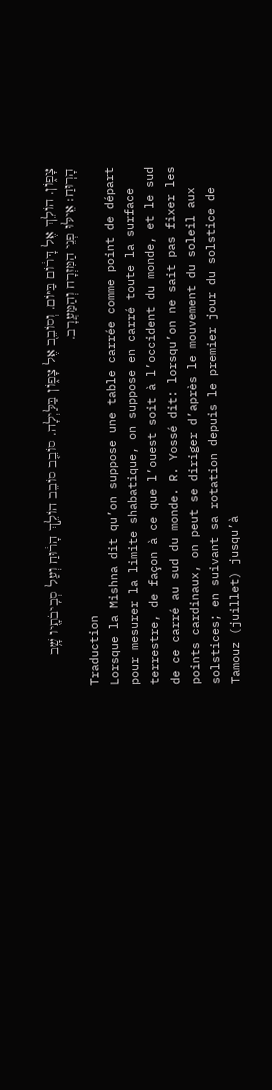צָפ֑וֹן. הוֹלֵךְ אֶל דָּר֔וֹם בַּיּוֹם. וְסוֹבֵב֭ אֶל צָפ֑וֹן בַּלַּיְלָה. סוֹבֵ֤ב סוֹבֵב הוֹלֵ֣ךְ הָר֔וּחַ וְעַל סְבִֽיבֹתָ֖יו שָׁ֥ב הָרֽוּחַ׃ אֵילּוּ פְנֵי הַמִּזְרָח וְהַמַּעֲרָב.
Traduction
Lorsque la Mishna dit qu’on suppose une table carrée comme point de départ pour mesurer la limite shabatique, on suppose en carré toute la surface terrestre, de façon à ce que l’ouest soit à l’occident du monde, et le sud de ce carré au sud du monde. R. Yossé dit: lorsqu’on ne sait pas fixer les points cardinaux, on peut se diriger d’après le mouvement du soleil aux solstices; en suivant sa rotation depuis le premier jour du solstice de Tamouz (juillet) jusqu’à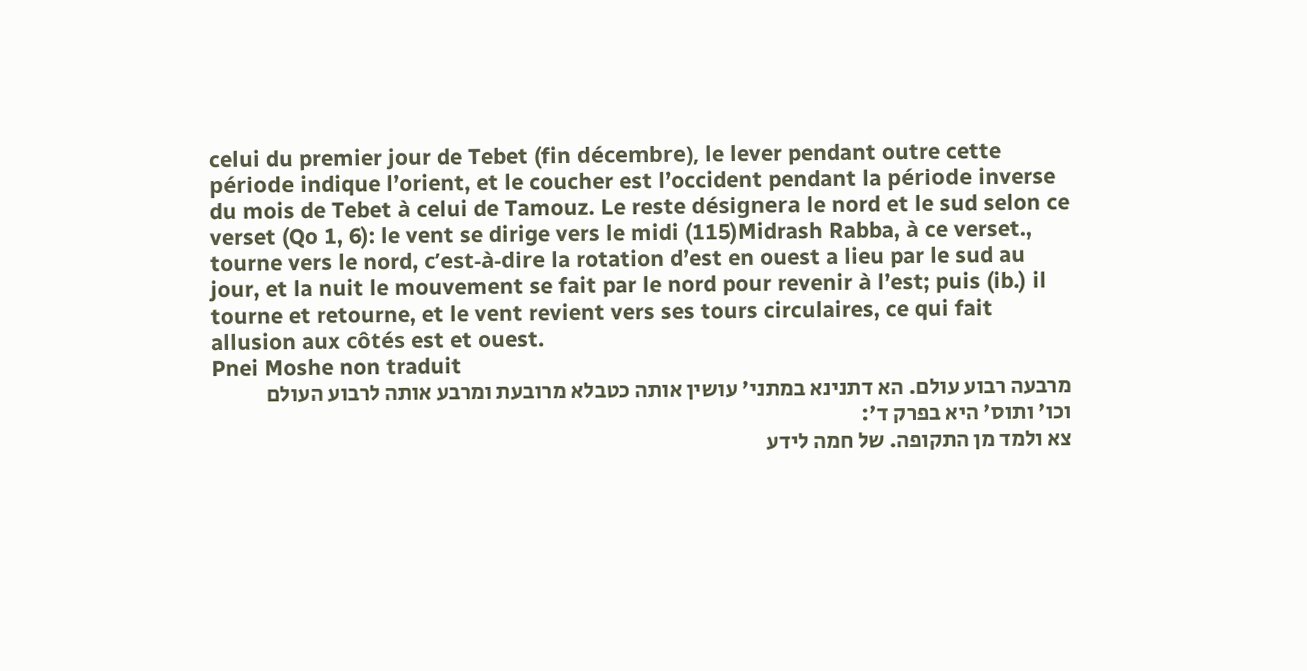celui du premier jour de Tebet (fin décembre), le lever pendant outre cette période indique l’orient, et le coucher est l’occident pendant la période inverse du mois de Tebet à celui de Tamouz. Le reste désignera le nord et le sud selon ce verset (Qo 1, 6): le vent se dirige vers le midi (115)Midrash Rabba, à ce verset., tourne vers le nord, c’est-à-dire la rotation d’est en ouest a lieu par le sud au jour, et la nuit le mouvement se fait par le nord pour revenir à l’est; puis (ib.) il tourne et retourne, et le vent revient vers ses tours circulaires, ce qui fait allusion aux côtés est et ouest.
Pnei Moshe non traduit
מרבעה רבוע עולם. הא דתנינא במתני' עושין אותה כטבלא מרובעת ומרבע אותה לרבוע העולם וכו' ותוס' היא בפרק ד':
צא ולמד מן התקופה. של חמה לידע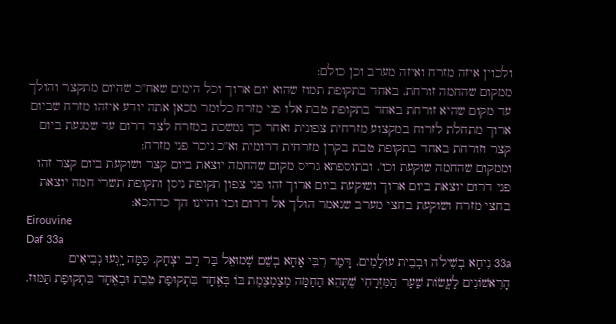ולכוין איזה מזרח ואיזה מערב וכן כולם:
ממקום שהחמה זורחת. באחד בתקופת תמוז שהוא יום ארוך וכל הימים שאח''כ שהיום מתקצר והולך עד מקום שהיא זורחת באחד בתקופת טבת אלו פני מזרח כלומר מכאן אתה יודע איזהו מזרח שביום ארוך מתחלת לזרוח במקצוע מזרחית צפונית ואחר כך נמשכת במזרח לצד דרום עד שמגעת ביום קצר וזורחת באחד בתקופת טבת בקרן מזרחית דרומית וא''כ ניכר פני מזרח:
וממקום שהחמה שוקעת וכו'. ובתוספתא גריס מקום שהחמה יוצאת ביום קצר ושוקעת ביום קצר זהו פני דרום יוצאת ביום ארוך ושוקעת ביום ארוך זהו פני צפון תקופת ניסן ותקופת תשרי חמה יוצאת בחצי מזרח ושוקעת בחצי מערב שנאמר הולך אל דרום וכו' והיינו הך כדהכא:
Eirouvine
Daf 33a
33a נִיחָא בְשִׁילֹה וּבְבֵית עוֹלָמִים. דָּמַר רִבִּי אָחָא בְשֵׁם שְׁמוּאֵל בַּר רַב יצְחָק. כַּמָּה יָֽגְעוּ נְבִיאִים הָרִאשׁוֹנִים לַעֲשׂוֹת שַׁעַר הַמִּזְרָחִי שֶׁתְּהֵא הַחַמָּה מְצַמְצֶמֶת בּוֹ בְּאֶחָד בִּתְקוּפַת טֵבֵת וּבְאֶחָד בִּתְקוּפַת תַּמּוּז.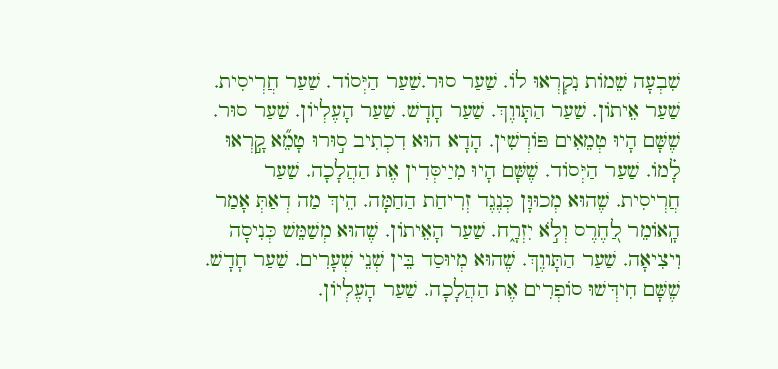שִׁבְעָה שֵׁמוֹת נִקְרְאוּ לוֹ. שַׁעַר סוּר.שַׁעַר הַיְּסוֹד. שַׁעַר חֲרְיסִית. שַׁעַר אֵיתוֹן. שַׁעַר הַתָּווֶךְ. שַׁעַר חָדָשׁ. שַׁעַר הָעֶלְיוֹן. שַׁעַר סוּר. שֶׁשָּׁם הָיוּ טְמֵאִים פּוֹרְשִׁין. הָדָא הוּא דִכְתִיב ס֣וּרוּ טָמֵ֞א קָ֣רְאוּ לָ֗מוֹ. שַׁעַר הַיְּסוֹד. שֶׁשָּׁם הָיוּ מִיַיסְּדִין אֶת הַהֲלָכָה. שַׁעַר חֲרְיסִית. שֶׁהוּא מְכוּוָּן כְּנֶגֶד זְרִיחַת הַחַמָּה. הֵיךְ מַה דְאַתְּ אָמַר הָֽאוֹמֵר לַ֭חֶרֶס וְלֹ֣א יִזְרָ֑ח. שַׁעַר הָאֵיתוֹן. שֶׁהוּא מְשַׁמֵּשׁ כְּנִיסָה וִיצִיאָה. שַׁעַר הַתָּווֶךְ. שֶׁהוּא מְיוּסַד בֵּין שְׁנֵי שְׁעָרִים. שַׁעַר חָדָשׁ. שֶׁשָּׁם חִידְּשׁוּ סוֹפְרִים אֶת הַהֲלָכָה. שַׁעַר הָעֶלְיוֹן.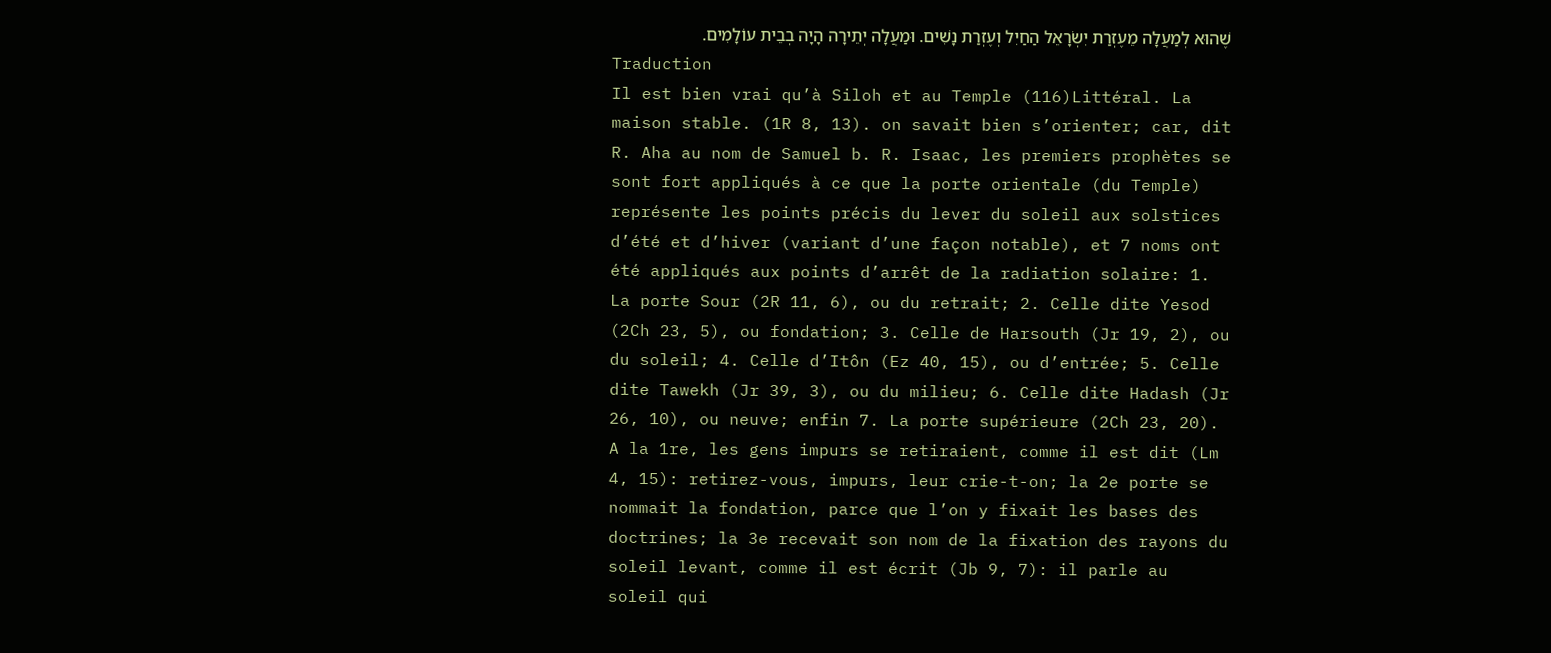שֶׁהוּא לְמַעֲלָה מֵעֶזְרַת יִשְׂרָאֵל הַחַיִל וְעֶזְרַת נָשִׁים. וּמַעֲלָה יְתֵירָה הָיָה בְבֵית עוֹלָמִים.
Traduction
Il est bien vrai qu’à Siloh et au Temple (116)Littéral. La maison stable. (1R 8, 13). on savait bien s’orienter; car, dit R. Aha au nom de Samuel b. R. Isaac, les premiers prophètes se sont fort appliqués à ce que la porte orientale (du Temple) représente les points précis du lever du soleil aux solstices d’été et d’hiver (variant d’une façon notable), et 7 noms ont été appliqués aux points d’arrêt de la radiation solaire: 1. La porte Sour (2R 11, 6), ou du retrait; 2. Celle dite Yesod (2Ch 23, 5), ou fondation; 3. Celle de Harsouth (Jr 19, 2), ou du soleil; 4. Celle d’Itôn (Ez 40, 15), ou d’entrée; 5. Celle dite Tawekh (Jr 39, 3), ou du milieu; 6. Celle dite Hadash (Jr 26, 10), ou neuve; enfin 7. La porte supérieure (2Ch 23, 20). A la 1re, les gens impurs se retiraient, comme il est dit (Lm 4, 15): retirez-vous, impurs, leur crie-t-on; la 2e porte se nommait la fondation, parce que l’on y fixait les bases des doctrines; la 3e recevait son nom de la fixation des rayons du soleil levant, comme il est écrit (Jb 9, 7): il parle au soleil qui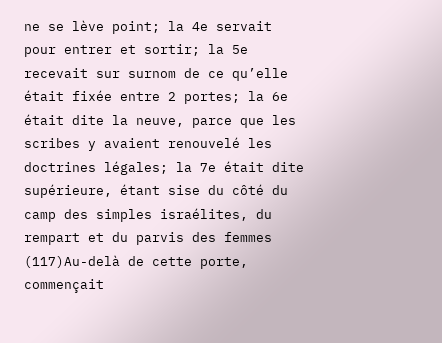ne se lève point; la 4e servait pour entrer et sortir; la 5e recevait sur surnom de ce qu’elle était fixée entre 2 portes; la 6e était dite la neuve, parce que les scribes y avaient renouvelé les doctrines légales; la 7e était dite supérieure, étant sise du côté du camp des simples israélites, du rempart et du parvis des femmes (117)Au-delà de cette porte, commençait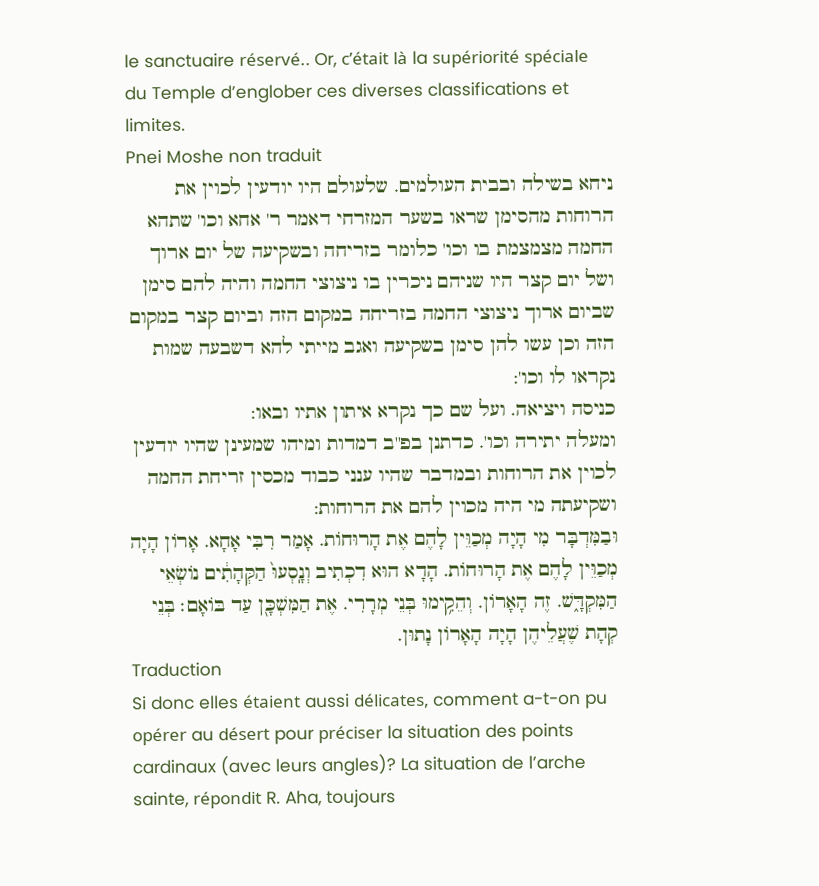le sanctuaire réservé.. Or, c’était là la supériorité spéciale du Temple d’englober ces diverses classifications et limites.
Pnei Moshe non traduit
ניחא בשילה ובבית העולמים. שלעולם היו יודעין לכוין את הרוחות מהסימן שראו בשער המזרחי דאמר ר' אחא וכו' שתהא החמה מצמצמת בו וכו' כלומר בזריחה ובשקיעה של יום ארוך ושל יום קצר היו שניהם ניכרין בו ניצוצי החמה והיה להם סימן שביום ארוך ניצוצי החמה בזריחה במקום הזה וביום קצר במקום הזה וכן עשו להן סימן בשקיעה ואגב מייתי להא דשבעה שמות נקראו לו וכו':
כניסה ויציאה. ועל שם כך נקרא איתון אתיו ובאו:
ומעלה יתירה וכו'. כדתנן בפ''ב דמדות ומיהו שמעינן שהיו יודעין לכוין את הרוחות ובמדבר שהיו ענני כבוד מכסין זריחת החמה ושקיעתה מי היה מכוין להם את הרוחות:
וּבַמִּדְבָּר מִי הָיָה מְכַוֵּין לָהֶם אֶת הָרוּחוֹת. אָמַר רִבִּי אָחָא. אָרוֹן הָיָה מְכַוֵּין לָהֶם אֶת הָרוּחוֹת. הָדָא הוּא דִכְתִיב וְנָֽסְעוּ֙ הַקְּהָתִ֔ים נוֹשְׂאֵי הַמִּקְדָּ֑שׁ. זֶה הָאָרוֹן. וְהֵקִ֥ימוּ בְּנֵי מְרָרִי. אֶת הַמִּשְׁכָּ֖ן עַד בּוֹאָם׃ בְּנֵי קְהָת שֶׁעֲלֵיהֶן הָיָה הָאָרוֹן נָתוּן.
Traduction
Si donc elles étaient aussi délicates, comment a-t-on pu opérer au désert pour préciser la situation des points cardinaux (avec leurs angles)? La situation de l’arche sainte, répondit R. Aha, toujours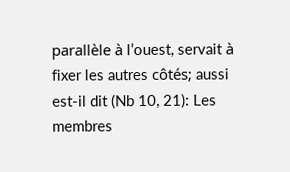parallèle à l’ouest, servait à fixer les autres côtés; aussi est-il dit (Nb 10, 21): Les membres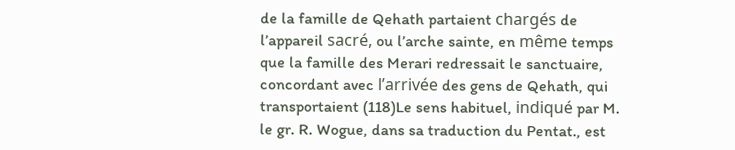de la famille de Qehath partaient chargés de l’appareil sacré, ou l’arche sainte, en même temps que la famille des Merari redressait le sanctuaire, concordant avec l’arrivée des gens de Qehath, qui transportaient (118)Le sens habituel, indiqué par M. le gr. R. Wogue, dans sa traduction du Pentat., est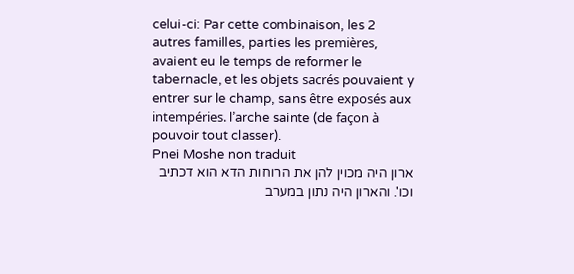celui-ci: Par cette combinaison, les 2 autres familles, parties les premières, avaient eu le temps de reformer le tabernacle, et les objets sacrés pouvaient y entrer sur le champ, sans être exposés aux intempéries. l’arche sainte (de façon à pouvoir tout classer).
Pnei Moshe non traduit
ארון היה מכוין להן את הרוחות הדא הוא דכתיב וכו'. והארון היה נתון במערב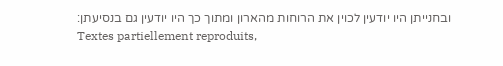ובחנייתן היו יודעין לכוין את הרוחות מהארון ומתוך כך היו יודעין גם בנסיעתן:
Textes partiellement reproduits,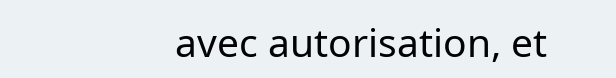avec autorisation, et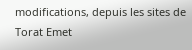modifications, depuis les sites de Torat Emet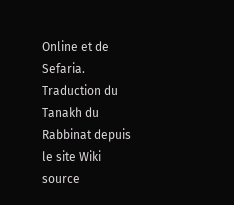Online et de Sefaria.
Traduction du Tanakh du Rabbinat depuis le site Wiki source